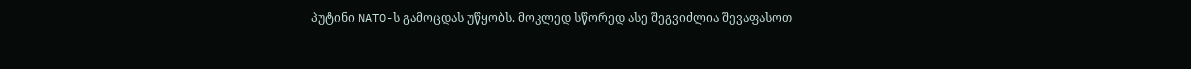პუტინი NATO-ს გამოცდას უწყობს. მოკლედ სწორედ ასე შეგვიძლია შევაფასოთ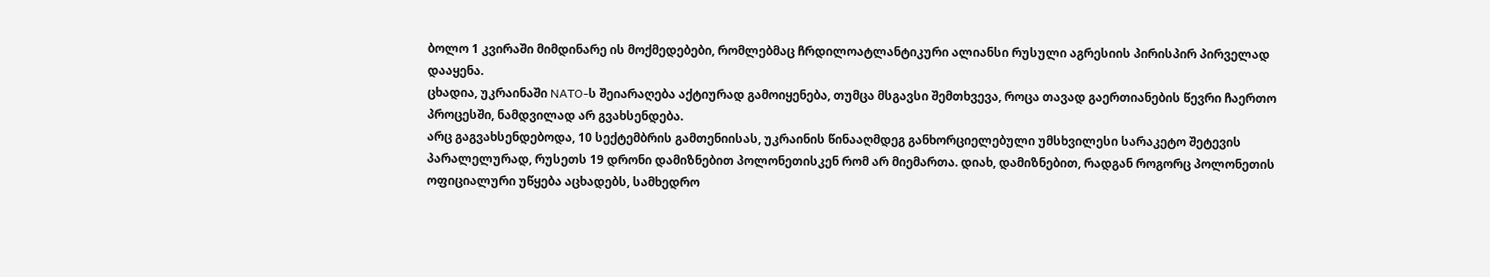ბოლო 1 კვირაში მიმდინარე ის მოქმედებები, რომლებმაც ჩრდილოატლანტიკური ალიანსი რუსული აგრესიის პირისპირ პირველად დააყენა.
ცხადია, უკრაინაში NATO-ს შეიარაღება აქტიურად გამოიყენება, თუმცა მსგავსი შემთხვევა, როცა თავად გაერთიანების წევრი ჩაერთო პროცესში, ნამდვილად არ გვახსენდება.
არც გაგვახსენდებოდა, 10 სექტემბრის გამთენიისას, უკრაინის წინააღმდეგ განხორციელებული უმსხვილესი სარაკეტო შეტევის პარალელურად, რუსეთს 19 დრონი დამიზნებით პოლონეთისკენ რომ არ მიემართა. დიახ, დამიზნებით, რადგან როგორც პოლონეთის ოფიციალური უწყება აცხადებს, სამხედრო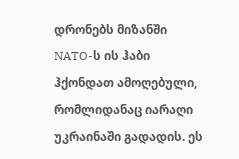დრონებს მიზანში NATO-ს ის ჰაბი ჰქონდათ ამოღებული, რომლიდანაც იარაღი უკრაინაში გადადის. ეს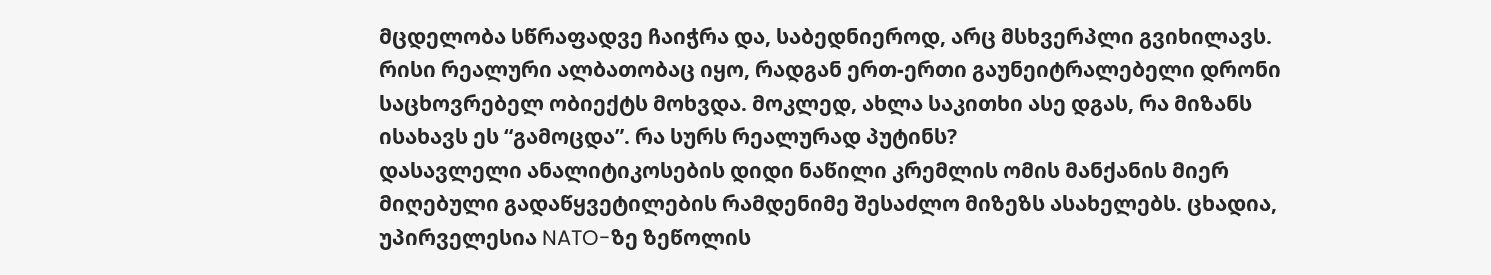მცდელობა სწრაფადვე ჩაიჭრა და, საბედნიეროდ, არც მსხვერპლი გვიხილავს.
რისი რეალური ალბათობაც იყო, რადგან ერთ-ერთი გაუნეიტრალებელი დრონი საცხოვრებელ ობიექტს მოხვდა. მოკლედ, ახლა საკითხი ასე დგას, რა მიზანს ისახავს ეს “გამოცდა”. რა სურს რეალურად პუტინს?
დასავლელი ანალიტიკოსების დიდი ნაწილი კრემლის ომის მანქანის მიერ მიღებული გადაწყვეტილების რამდენიმე შესაძლო მიზეზს ასახელებს. ცხადია, უპირველესია NATO-ზე ზეწოლის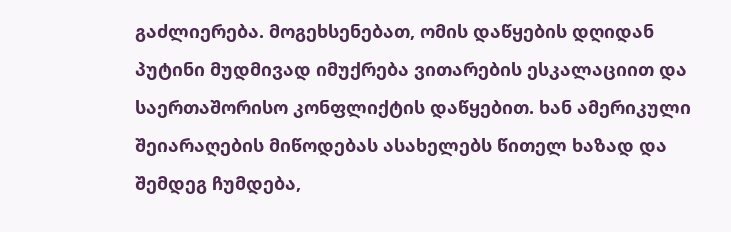გაძლიერება. მოგეხსენებათ, ომის დაწყების დღიდან პუტინი მუდმივად იმუქრება ვითარების ესკალაციით და საერთაშორისო კონფლიქტის დაწყებით. ხან ამერიკული შეიარაღების მიწოდებას ასახელებს წითელ ხაზად და შემდეგ ჩუმდება,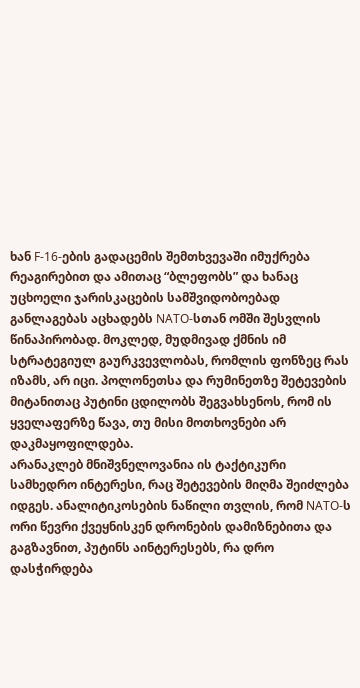ხან F-16-ების გადაცემის შემთხვევაში იმუქრება რეაგირებით და ამითაც “ბლეფობს” და ხანაც უცხოელი ჯარისკაცების სამშვიდობოებად განლაგებას აცხადებს NATO-სთან ომში შესვლის წინაპირობად. მოკლედ, მუდმივად ქმნის იმ სტრატეგიულ გაურკვევლობას, რომლის ფონზეც რას იზამს, არ იცი. პოლონეთსა და რუმინეთზე შეტევების მიტანითაც პუტინი ცდილობს შეგვახსენოს, რომ ის ყველაფერზე წავა, თუ მისი მოთხოვნები არ დაკმაყოფილდება.
არანაკლებ მნიშვნელოვანია ის ტაქტიკური სამხედრო ინტერესი, რაც შეტევების მიღმა შეიძლება იდგეს. ანალიტიკოსების ნაწილი თვლის, რომ NATO-ს ორი წევრი ქვეყნისკენ დრონების დამიზნებითა და გაგზავნით, პუტინს აინტერესებს, რა დრო დასჭირდება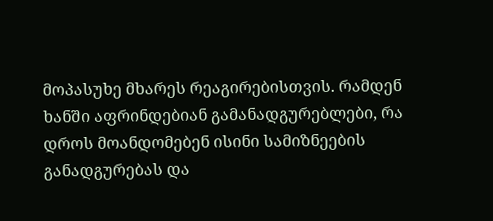მოპასუხე მხარეს რეაგირებისთვის. რამდენ ხანში აფრინდებიან გამანადგურებლები, რა დროს მოანდომებენ ისინი სამიზნეების განადგურებას და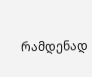რამდენად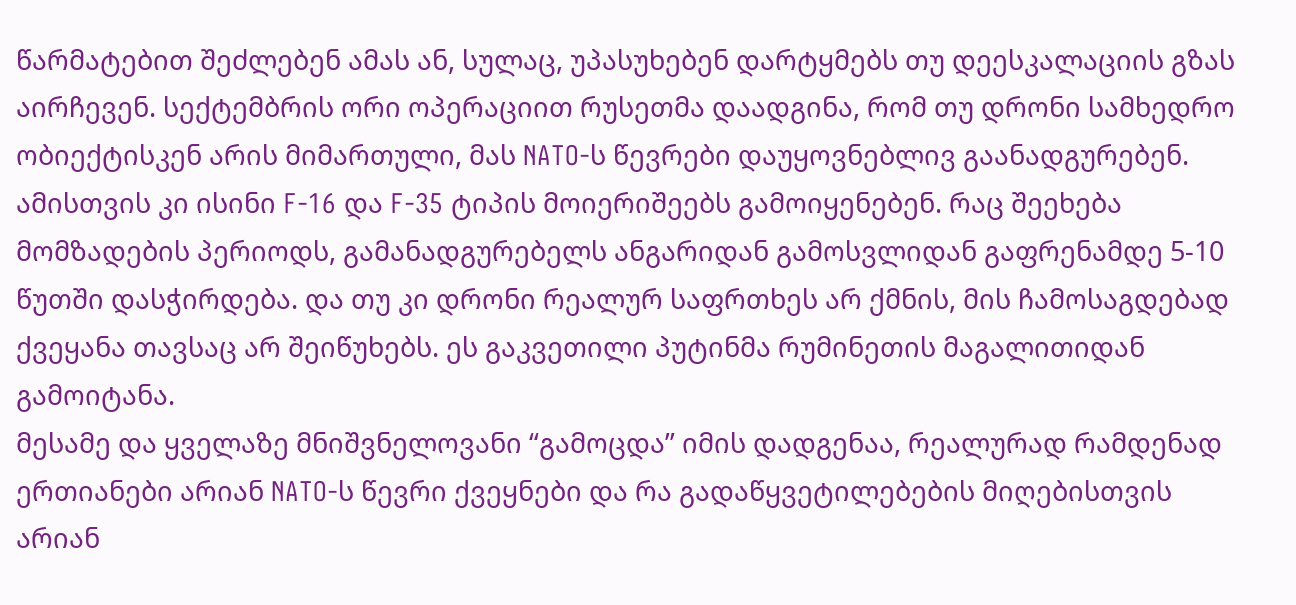წარმატებით შეძლებენ ამას ან, სულაც, უპასუხებენ დარტყმებს თუ დეესკალაციის გზას აირჩევენ. სექტემბრის ორი ოპერაციით რუსეთმა დაადგინა, რომ თუ დრონი სამხედრო ობიექტისკენ არის მიმართული, მას NATO-ს წევრები დაუყოვნებლივ გაანადგურებენ. ამისთვის კი ისინი F-16 და F-35 ტიპის მოიერიშეებს გამოიყენებენ. რაც შეეხება მომზადების პერიოდს, გამანადგურებელს ანგარიდან გამოსვლიდან გაფრენამდე 5-10 წუთში დასჭირდება. და თუ კი დრონი რეალურ საფრთხეს არ ქმნის, მის ჩამოსაგდებად ქვეყანა თავსაც არ შეიწუხებს. ეს გაკვეთილი პუტინმა რუმინეთის მაგალითიდან გამოიტანა.
მესამე და ყველაზე მნიშვნელოვანი “გამოცდა” იმის დადგენაა, რეალურად რამდენად ერთიანები არიან NATO-ს წევრი ქვეყნები და რა გადაწყვეტილებების მიღებისთვის არიან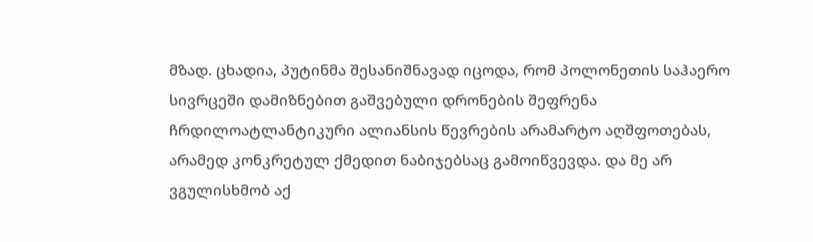მზად. ცხადია, პუტინმა შესანიშნავად იცოდა, რომ პოლონეთის საჰაერო სივრცეში დამიზნებით გაშვებული დრონების შეფრენა ჩრდილოატლანტიკური ალიანსის წევრების არამარტო აღშფოთებას, არამედ კონკრეტულ ქმედით ნაბიჯებსაც გამოიწვევდა. და მე არ ვგულისხმობ აქ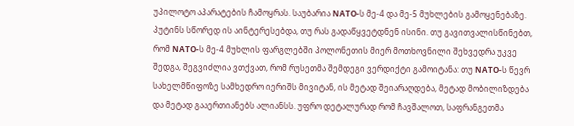უპილოტო აპარატების ჩამოყრას. საუბარია NATO-ს მე-4 და მე-5 მუხლების გამოყენებაზე. პუტინს სწორედ ის აინტერესებდა, თუ რას გადაწყვეტდნენ ისინი. თუ გავითვალისწინებთ, რომ NATO-ს მე-4 მუხლის ფარგლებში პოლონეთის მიერ მოთხოვნილი შეხვედრა უკვე შედგა, შეგვიძლია ვთქვათ, რომ რუსეთმა შემდეგი ვერდიქტი გამოიტანა: თუ NATO-ს წევრ სახელმწიფოზე სამხედრო იერიშს მივიტან, ის მეტად შეიარაღდება, მეტად მობილიზდება და მეტად გააერთიანებს ალიანსს. უფრო დეტალურად რომ ჩავშალოთ, საფრანგეთმა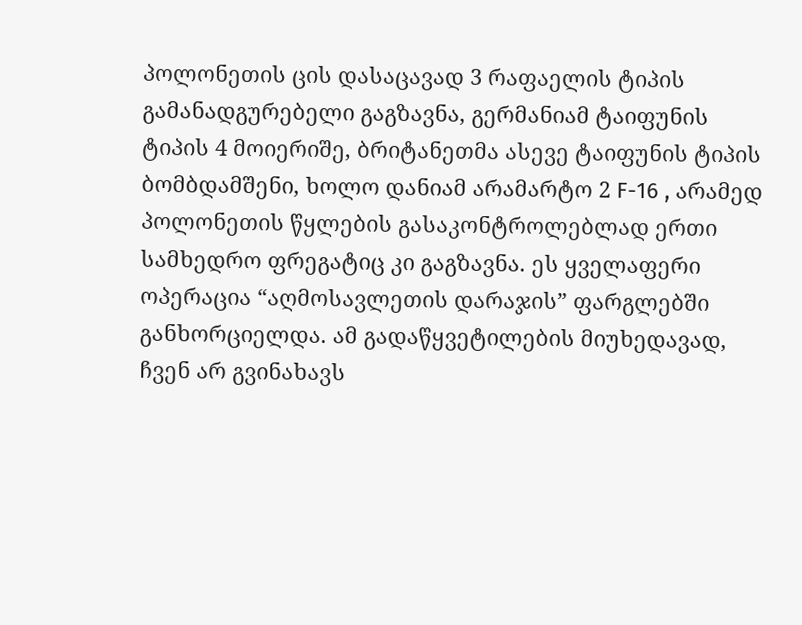პოლონეთის ცის დასაცავად 3 რაფაელის ტიპის გამანადგურებელი გაგზავნა, გერმანიამ ტაიფუნის ტიპის 4 მოიერიშე, ბრიტანეთმა ასევე ტაიფუნის ტიპის ბომბდამშენი, ხოლო დანიამ არამარტო 2 F-16 , არამედ პოლონეთის წყლების გასაკონტროლებლად ერთი სამხედრო ფრეგატიც კი გაგზავნა. ეს ყველაფერი ოპერაცია “აღმოსავლეთის დარაჯის” ფარგლებში განხორციელდა. ამ გადაწყვეტილების მიუხედავად, ჩვენ არ გვინახავს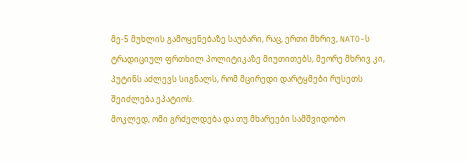მე-5 მუხლის გამოყენებაზე საუბარი, რაც, ერთი მხრივ, NATO-ს ტრადიციულ ფრთხილ პოლიტიკაზე მიუთითებს, მეორე მხრივ კი, პუტინს აძლევს სიგნალს, რომ მცირედი დარტყმები რუსეთს შეიძლება ეპატიოს.
მოკლედ, ომი გრძელდება და თუ მხარეები სამშვიდობო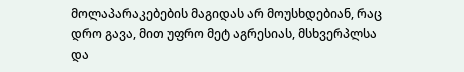მოლაპარაკებების მაგიდას არ მოუსხდებიან, რაც დრო გავა, მით უფრო მეტ აგრესიას, მსხვერპლსა და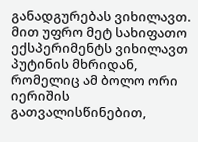განადგურებას ვიხილავთ. მით უფრო მეტ სახიფათო ექსპერიმენტს ვიხილავთ პუტინის მხრიდან, რომელიც ამ ბოლო ორი იერიშის გათვალისწინებით,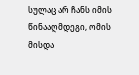სულაც არ ჩანს იმის წინააღმდეგი, ომის მისდა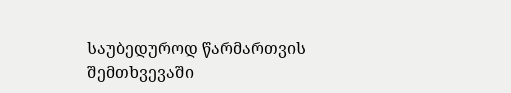საუბედუროდ წარმართვის შემთხვევაში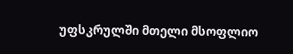უფსკრულში მთელი მსოფლიო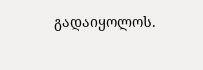გადაიყოლოს.